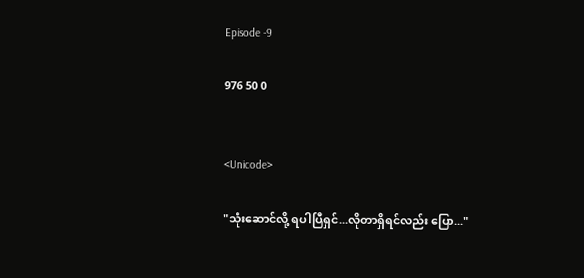Episode -9

976 50 0


<Unicode>

"သုံးဆောင်လို့ ရပါပြီရှင်...လိုတာရှိရင်လည်း ပြော..."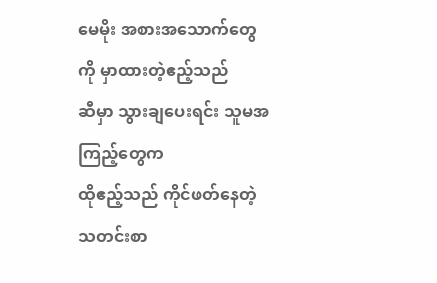မေမိုး အစားအသောက်တွေကို မှာထားတဲ့ဧည့်သည်
ဆီမှာ သွားချပေးရင်း သူမအကြည့်တွေက
ထိုဧည့်သည် ကိုင်ဖတ်နေတဲ့ သတင်းစာ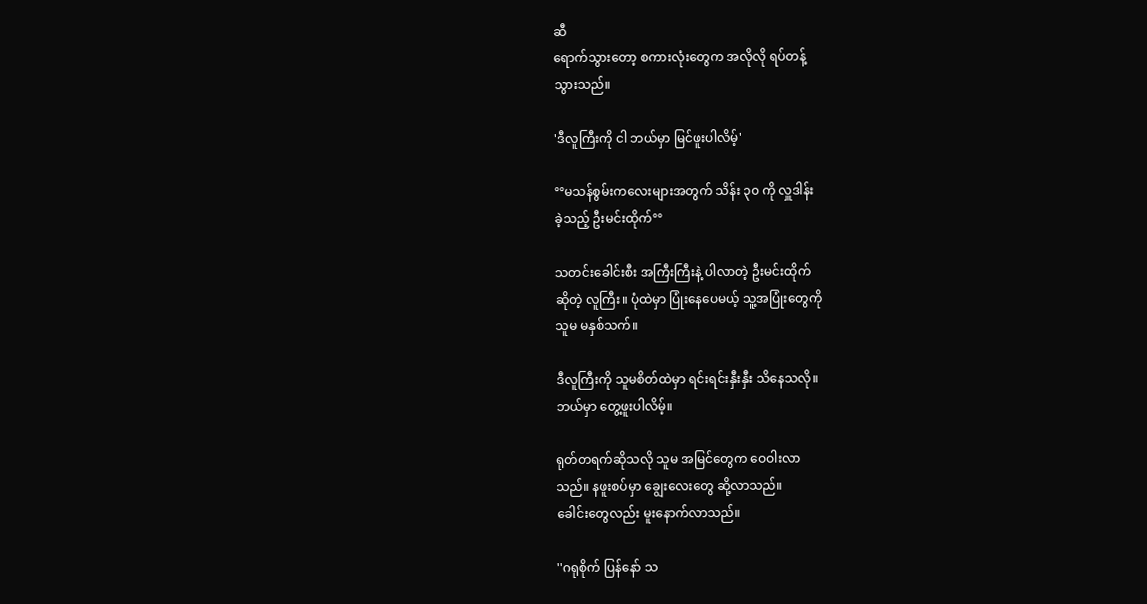ဆီ
ရောက်သွားတော့ စကားလုံးတွေက အလိုလို ရပ်တန့်
သွားသည်။

'ဒီလူကြီးကို ငါ ဘယ်မှာ မြင်ဖူးပါလိမ့်'

°°မသန်စွမ်းကလေးများအတွက် သိန်း ၃၀ ကို လှူဒါန်း
ခဲ့သည့် ဦးမင်းထိုက်°°

သတင်းခေါင်းစီး အကြီးကြီးနဲ့ ပါလာတဲ့ ဦးမင်းထိုက်
ဆိုတဲ့ လူကြီး။ ပုံထဲမှာ ပြုံးနေပေမယ့် သူ့အပြုံးတွေကို
သူမ မနှစ်သက်။

ဒီလူကြီးကို သူမစိတ်ထဲမှာ ရင်းရင်းနှီးနှီး သိနေသလို။
ဘယ်မှာ တွေ့ဖူးပါလိမ့်။

ရုတ်တရက်ဆိုသလို သူမ အမြင်တွေက ဝေဝါးလာ
သည်။ နဖူးစပ်မှာ ချွေးလေးတွေ ဆို့လာသည်။
ခေါင်းတွေလည်း မူးနောက်လာသည်။

''ဂရုစိုက် ပြန်နော် သ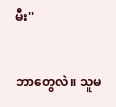မီး''

ဘာတွေလဲ။ သူမ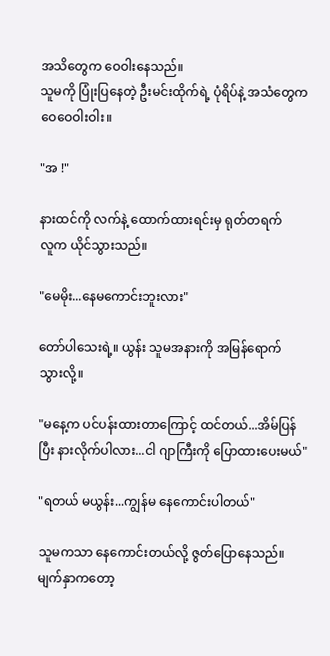အသိတွေက ဝေဝါးနေသည်။
သူမကို ပြုံးပြနေတဲ့ ဦးမင်းထိုက်ရဲ့ ပုံရိပ်နဲ့ အသံတွေက
ဝေဝေဝါးဝါး။

"အ !"

နားထင်ကို လက်နဲ့ ထောက်ထားရင်းမှ ရုတ်တရက်
လူက ယိုင်သွားသည်။

"မေမိုး...နေမကောင်းဘူးလား"

တော်ပါသေးရဲ့။ ယွန်း သူမအနားကို အမြန်ရောက်
သွားလို့။

"မနေ့က ပင်ပန်းထားတာကြောင့် ထင်တယ်...အိမ်ပြန်
ပြီး နားလိုက်ပါလား...ငါ ဂျာကြီးကို ပြောထားပေးမယ်"

"ရတယ် မယွန်း...ကျွန်မ နေကောင်းပါတယ်"

သူမကသာ နေကောင်းတယ်လို့ ဇွတ်ပြောနေသည်။
မျက်နှာကတော့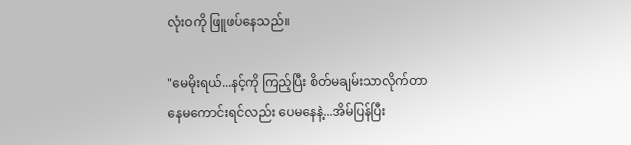လုံးဝကို ဖြူဖပ်နေသည်။

"မေမိုးရယ်...နင့်ကို ကြည့်ပြီး စိတ်မချမ်းသာလိုက်တာ
နေမကောင်းရင်လည်း ပေမနေနဲ့...အိမ်ပြန်ပြီး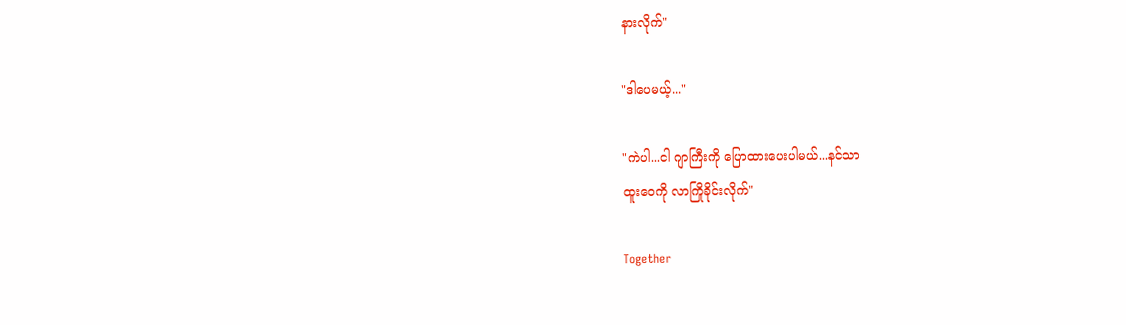နားလိုက်"

"ဒါပေမယ့်..."

"ကဲပါ...ငါ ဂျာကြီးကို ပြောထားပေးပါမယ်...နင်သာ
ထူးဝေကို လာကြိုခိုင်းလိုက်"

Together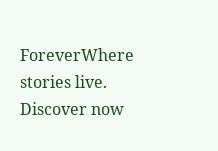ForeverWhere stories live. Discover now